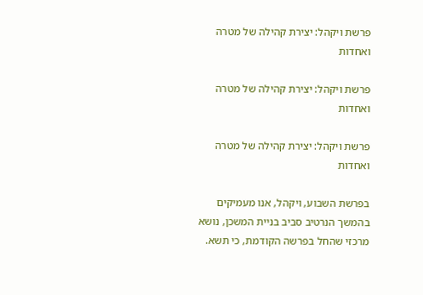פרשת ויקהל: יצירת קהילה של מטרה ואחדות

פרשת ויקהל: יצירת קהילה של מטרה ואחדות

פרשת ויקהל: יצירת קהילה של מטרה ואחדות

בפרשת השבוע, ויקהל, אנו מעמיקים בהמשך הנרטיב סביב בניית המשכן, נושא מרכזי שהחל בפרשה הקודמת, כי תשא.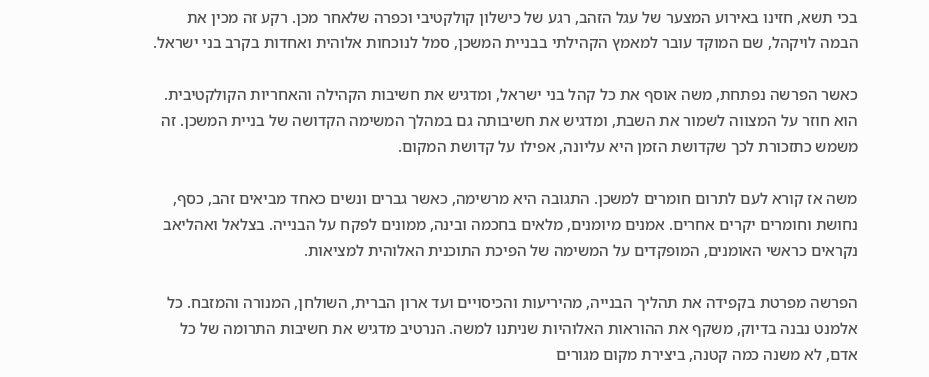בכי תשא, חזינו באירוע המצער של עגל הזהב, רגע של כישלון קולקטיבי וכפרה שלאחר מכן. רקע זה מכין את הבמה לויקהל, שם המוקד עובר למאמץ הקהילתי בבניית המשכן, סמל לנוכחות אלוהית ואחדות בקרב בני ישראל.

כאשר הפרשה נפתחת, משה אוסף את כל קהל בני ישראל, ומדגיש את חשיבות הקהילה והאחריות הקולקטיבית. הוא חוזר על המצווה לשמור את השבת, ומדגיש את חשיבותה גם במהלך המשימה הקדושה של בניית המשכן. זה משמש כתזכורת לכך שקדושת הזמן היא עליונה, אפילו על קדושת המקום.

משה אז קורא לעם לתרום חומרים למשכן. התגובה היא מרשימה, כאשר גברים ונשים כאחד מביאים זהב, כסף, נחושת וחומרים יקרים אחרים. אמנים מיומנים, מלאים בחכמה ובינה, ממונים לפקח על הבנייה. בצלאל ואהליאב נקראים כראשי האומנים, המופקדים על המשימה של הפיכת התוכנית האלוהית למציאות.

הפרשה מפרטת בקפידה את תהליך הבנייה, מהיריעות והכיסויים ועד ארון הברית, השולחן, המנורה והמזבח. כל אלמנט נבנה בדיוק, משקף את ההוראות האלוהיות שניתנו למשה. הנרטיב מדגיש את חשיבות התרומה של כל אדם, לא משנה כמה קטנה, ביצירת מקום מגורים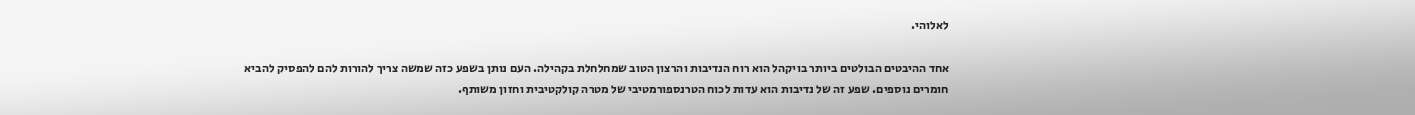לאלוהי.

אחד ההיבטים הבולטים ביותר בויקהל הוא רוח הנדיבות והרצון הטוב שמחלחלת בקהילה. העם נותן בשפע כזה שמשה צריך להורות להם להפסיק להביא חומרים נוספים. שפע זה של נדיבות הוא עדות לכוח הטרנספורמטיבי של מטרה קולקטיבית וחזון משותף.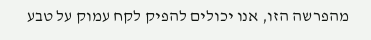מהפרשה הזו, אנו יכולים להפיק לקח עמוק על טבע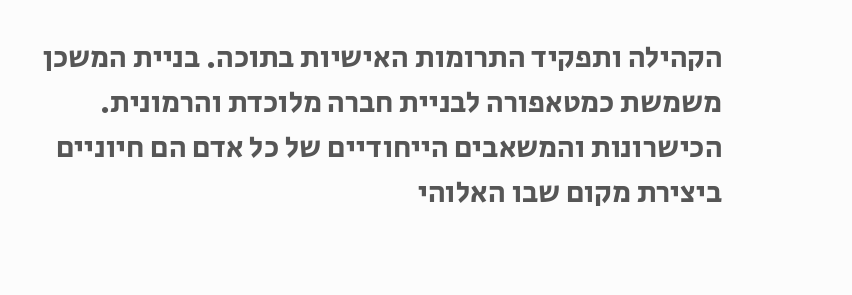הקהילה ותפקיד התרומות האישיות בתוכה. בניית המשכן משמשת כמטאפורה לבניית חברה מלוכדת והרמונית. הכישרונות והמשאבים הייחודיים של כל אדם הם חיוניים ביצירת מקום שבו האלוהי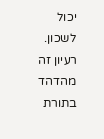יכול לשכון. רעיון זה מהדהד בתורת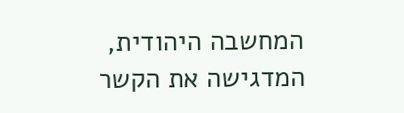המחשבה היהודית, המדגישה את הקשר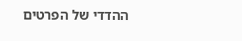ההדדי של הפרטים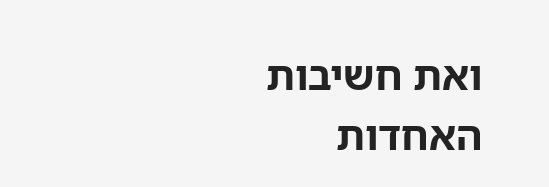ואת חשיבות האחדות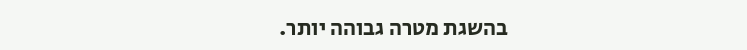בהשגת מטרה גבוהה יותר.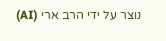נוצר על ידי הרב ארי (AI)